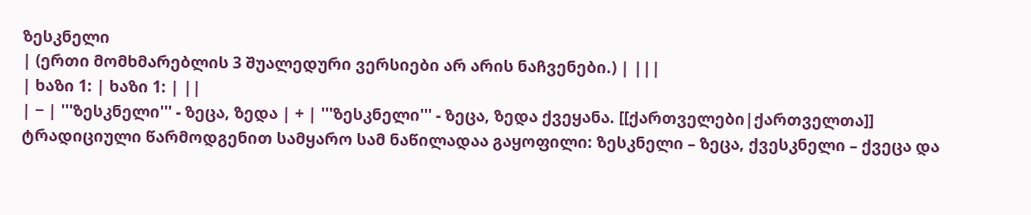ზესკნელი
| (ერთი მომხმარებლის 3 შუალედური ვერსიები არ არის ნაჩვენები.) | |||
| ხაზი 1: | ხაზი 1: | ||
| − | '''ზესკნელი''' - ზეცა, ზედა | + | '''ზესკნელი''' - ზეცა, ზედა ქვეყანა. [[ქართველები|ქართველთა]] ტრადიციული წარმოდგენით სამყარო სამ ნაწილადაა გაყოფილი: ზესკნელი – ზეცა, ქვესკნელი – ქვეცა და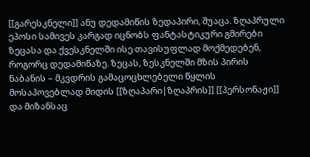[[გარესკნელი]] ანუ დედამიწის ზედაპირი, შუაცა. ზღაპრული ეპოსი სამივეს კარგად იცნობს ფანტასტიკური გმირები ზეცასა და ქვესკნელში ისე თავისუფლად მოქმედებენ, როგორც დედამიწაზე. ზეცას, ზესკნელში მზის პირის ნაბანის – მკვდრის გამაცოცხლებელი წყლის მოსაპოვებლად მიდის [[ზღაპარი|ზღაპრის]] [[პერსონაჟი]] და მიზანსაც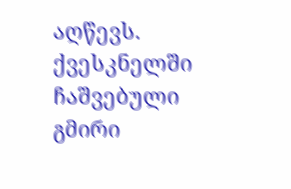აღწევს. ქვესკნელში ჩაშვებული გმირი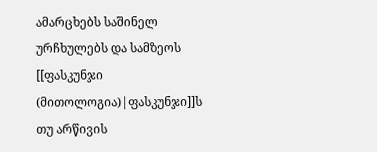ამარცხებს საშინელ ურჩხულებს და სამზეოს [[ფასკუნჯი (მითოლოგია)|ფასკუნჯი]]ს თუ არწივის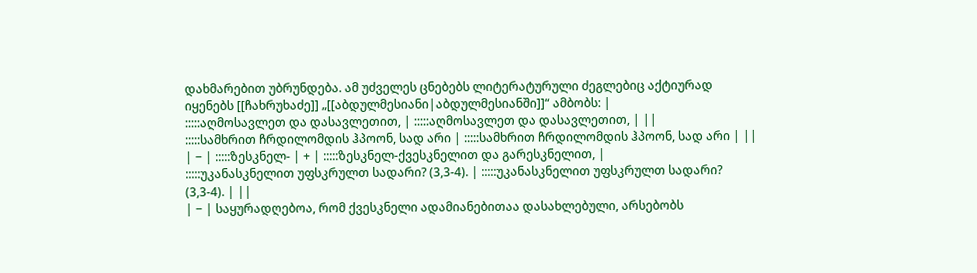დახმარებით უბრუნდება. ამ უძველეს ცნებებს ლიტერატურული ძეგლებიც აქტიურად იყენებს [[ჩახრუხაძე]] „[[აბდულმესიანი|აბდულმესიანში]]“ ამბობს: |
:::::აღმოსავლეთ და დასავლეთით, | :::::აღმოსავლეთ და დასავლეთით, | ||
:::::სამხრით ჩრდილომდის ჰპოონ, სად არი | :::::სამხრით ჩრდილომდის ჰპოონ, სად არი | ||
| − | :::::ზესკნელ- | + | :::::ზესკნელ-ქვესკნელით და გარესკნელით, |
:::::უკანასკნელით უფსკრულთ სადარი? (3,3-4). | :::::უკანასკნელით უფსკრულთ სადარი? (3,3-4). | ||
| − | საყურადღებოა, რომ ქვესკნელი ადამიანებითაა დასახლებული, არსებობს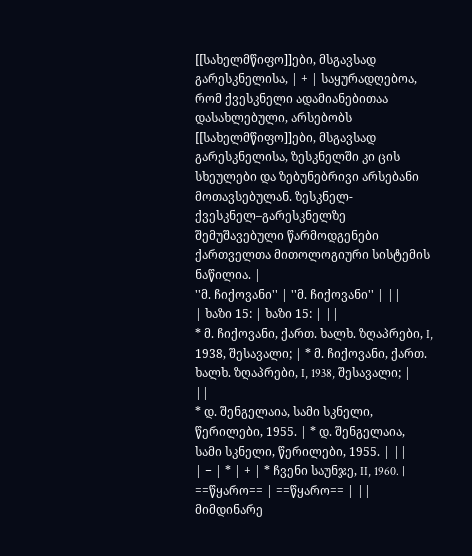[[სახელმწიფო]]ები, მსგავსად გარესკნელისა, | + | საყურადღებოა, რომ ქვესკნელი ადამიანებითაა დასახლებული, არსებობს [[სახელმწიფო]]ები, მსგავსად გარესკნელისა, ზესკნელში კი ცის სხეულები და ზებუნებრივი არსებანი მოთავსებულან. ზესკნელ-ქვესკნელ–გარესკნელზე შემუშავებული წარმოდგენები ქართველთა მითოლოგიური სისტემის ნაწილია. |
''მ. ჩიქოვანი'' | ''მ. ჩიქოვანი'' | ||
| ხაზი 15: | ხაზი 15: | ||
* მ. ჩიქოვანი, ქართ. ხალხ. ზღაპრები, I, 1938, შესავალი; | * მ. ჩიქოვანი, ქართ. ხალხ. ზღაპრები, I, 1938, შესავალი; | ||
* დ. შენგელაია, სამი სკნელი, წერილები, 1955. | * დ. შენგელაია, სამი სკნელი, წერილები, 1955. | ||
| − | * | + | * ჩვენი საუნჯე, II, 1960. |
==წყარო== | ==წყარო== | ||
მიმდინარე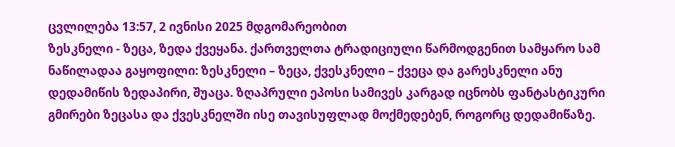ცვლილება 13:57, 2 ივნისი 2025 მდგომარეობით
ზესკნელი - ზეცა, ზედა ქვეყანა. ქართველთა ტრადიციული წარმოდგენით სამყარო სამ ნაწილადაა გაყოფილი: ზესკნელი – ზეცა, ქვესკნელი – ქვეცა და გარესკნელი ანუ დედამიწის ზედაპირი, შუაცა. ზღაპრული ეპოსი სამივეს კარგად იცნობს ფანტასტიკური გმირები ზეცასა და ქვესკნელში ისე თავისუფლად მოქმედებენ, როგორც დედამიწაზე.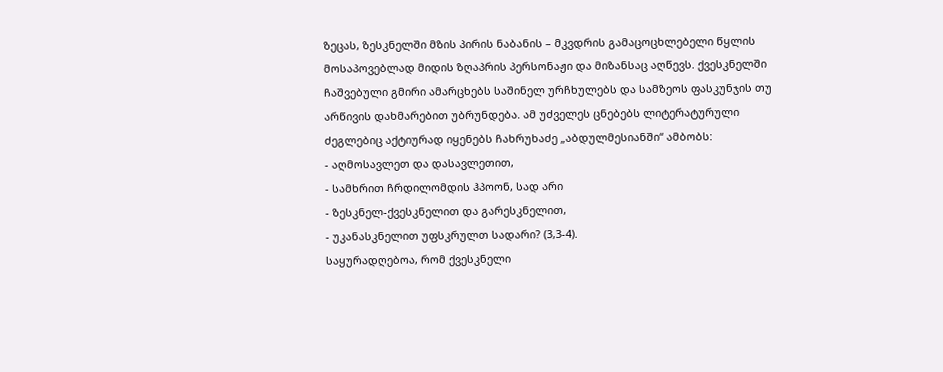ზეცას, ზესკნელში მზის პირის ნაბანის – მკვდრის გამაცოცხლებელი წყლის მოსაპოვებლად მიდის ზღაპრის პერსონაჟი და მიზანსაც აღწევს. ქვესკნელში ჩაშვებული გმირი ამარცხებს საშინელ ურჩხულებს და სამზეოს ფასკუნჯის თუ არწივის დახმარებით უბრუნდება. ამ უძველეს ცნებებს ლიტერატურული ძეგლებიც აქტიურად იყენებს ჩახრუხაძე „აბდულმესიანში“ ამბობს:
- აღმოსავლეთ და დასავლეთით,
- სამხრით ჩრდილომდის ჰპოონ, სად არი
- ზესკნელ-ქვესკნელით და გარესკნელით,
- უკანასკნელით უფსკრულთ სადარი? (3,3-4).
საყურადღებოა, რომ ქვესკნელი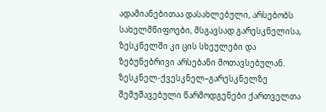ადამიანებითაა დასახლებული, არსებობს სახელმწიფოები, მსგავსად გარესკნელისა, ზესკნელში კი ცის სხეულები და ზებუნებრივი არსებანი მოთავსებულან. ზესკნელ-ქვესკნელ–გარესკნელზე შემუშავებული წარმოდგენები ქართველთა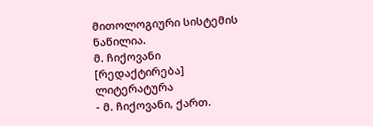მითოლოგიური სისტემის ნაწილია.
მ. ჩიქოვანი
[რედაქტირება] ლიტერატურა
- მ. ჩიქოვანი, ქართ.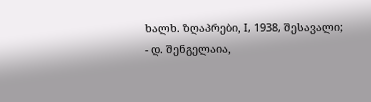ხალხ. ზღაპრები, I, 1938, შესავალი;
- დ. შენგელაია,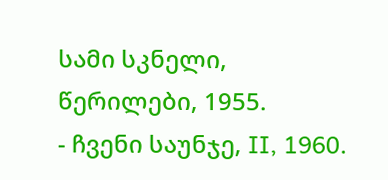სამი სკნელი, წერილები, 1955.
- ჩვენი საუნჯე, II, 1960.